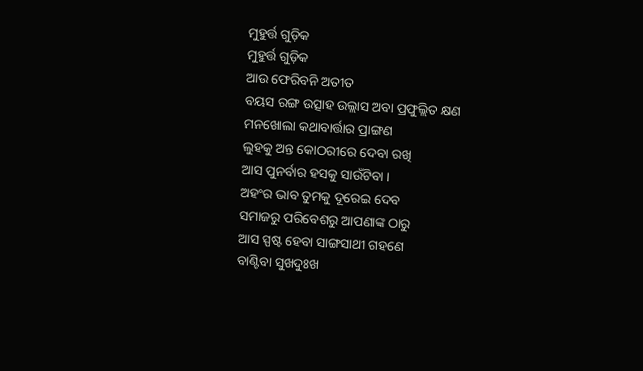ମୁହୁର୍ତ୍ତ ଗୁଡ଼ିକ
ମୁହୁର୍ତ୍ତ ଗୁଡ଼ିକ
ଆଉ ଫେରିବନି ଅତୀତ
ବୟସ ରଙ୍ଗ ଉତ୍ସାହ ଉଲ୍ଲାସ ଅବା ପ୍ରଫୁଲ୍ଲିତ କ୍ଷଣ
ମନଖୋଲା କଥାବାର୍ତ୍ତାର ପ୍ରାଙ୍ଗଣ
ଲୁହକୁ ଅନ୍ତ କୋଠରୀରେ ଦେବା ରଖି
ଆସ ପୁନର୍ବାର ହସକୁ ସାଉଁଟିବା ।
ଅହଂର ଭାବ ତୁମକୁ ଦୂରେଇ ଦେବ
ସମାଜରୁ ପରିବେଶରୁ ଆପଣାଙ୍କ ଠାରୁ
ଆସ ସ୍ପଷ୍ଟ ହେବା ସାଙ୍ଗସାଥୀ ଗହଣେ
ବାଣ୍ଟିବା ସୁଖଦୁଃଖ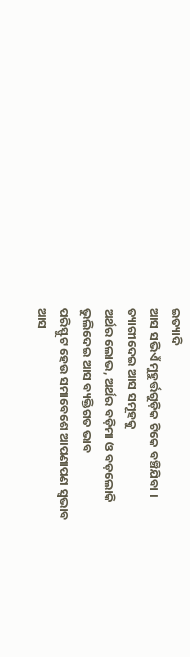ଇତ୍ୟାଦି
ଆସ ସଭିଏଁ ମୁହୁର୍ତ୍ତଗୁଡ଼ିକ ଟିକେ ବଞ୍ଚିଯିବା ।
ତ୍ୟାଗୀଦେଇ ଆସ ସମୂହକୁ
ଅର୍ଥର ଲୋଭ, ଅର୍ଥର ବଡ଼ିମା ଓ ବଡ଼ଲୋକି
ଭୁଲିଦେଇ ଆସ ବ୍ୟକ୍ତିଗତ ଭାବ
ପରିସ୍ଫୁଟ ହେଉ ସମାବେଶେ ଆପଣାପଣ ସ୍ୱଭାବ
ଆସ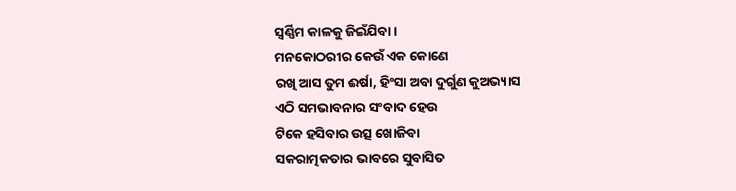ସ୍ୱର୍ଣ୍ଣିମ କାଳକୁ ଜିଇଁଯିବା ।
ମନକୋଠରୀର କେଉଁ ଏକ କୋଣେ
ରଖି ଆସ ତୁମ ଈର୍ଷା, ହିଂସା ଅବା ଦୁର୍ଗୁଣ କୁଅଭ୍ୟାସ
ଏଠି ସମଭାବନାର ସଂବାଦ ହେଉ
ଟିକେ ହସିବାର ଉତ୍ସ ଖୋଜିବା
ସକରାତ୍ମକତାର ଭାବରେ ସୁବାସିତ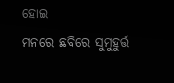ହୋଇ
ମନରେ ଛବିରେ ସୁମୁହୁର୍ତ୍ତ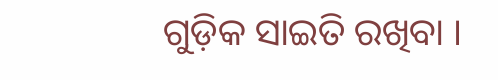ଗୁଡ଼ିକ ସାଇତି ରଖିବା ।